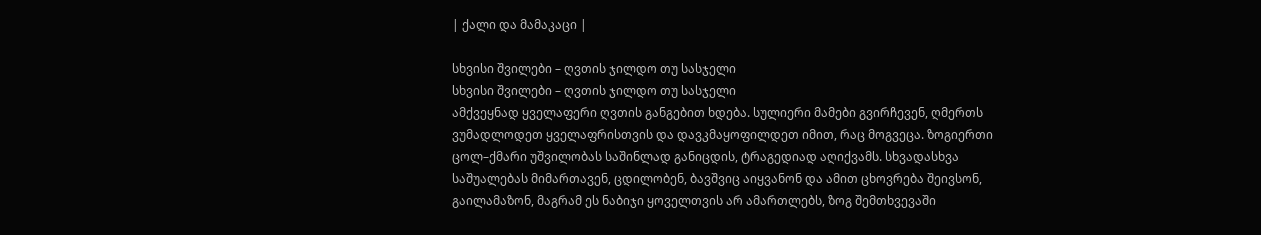| ქალი და მამაკაცი |

სხვისი შვილები – ღვთის ჯილდო თუ სასჯელი
სხვისი შვილები – ღვთის ჯილდო თუ სასჯელი
ამქვეყნად ყველაფერი ღვთის განგებით ხდება. სულიერი მამები გვირჩევენ, ღმერთს ვუმადლოდეთ ყველაფრისთვის და დავკმაყოფილდეთ იმით, რაც მოგვეცა. ზოგიერთი ცოლ–ქმარი უშვილობას საშინლად განიცდის, ტრაგედიად აღიქვამს. სხვადასხვა საშუალებას მიმართავენ, ცდილობენ, ბავშვიც აიყვანონ და ამით ცხოვრება შეივსონ, გაილამაზონ, მაგრამ ეს ნაბიჯი ყოველთვის არ ამართლებს, ზოგ შემთხვევაში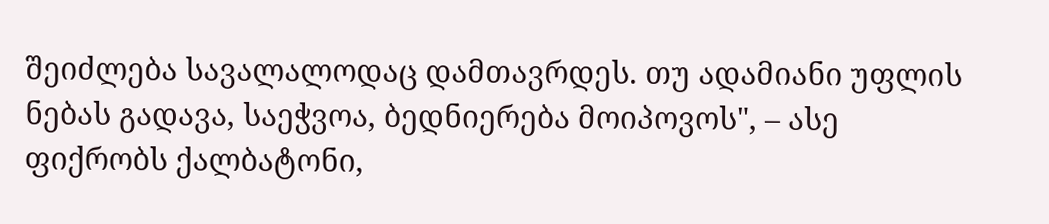შეიძლება სავალალოდაც დამთავრდეს. თუ ადამიანი უფლის ნებას გადავა, საეჭვოა, ბედნიერება მოიპოვოს", – ასე ფიქრობს ქალბატონი,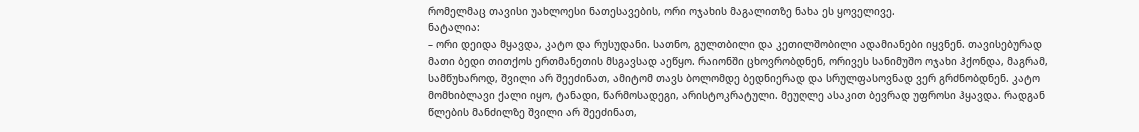რომელმაც თავისი უახლოესი ნათესავების, ორი ოჯახის მაგალითზე ნახა ეს ყოველივე.
ნატალია:
– ორი დეიდა მყავდა, კატო და რუსუდანი. სათნო, გულთბილი და კეთილშობილი ადამიანები იყვნენ. თავისებურად მათი ბედი თითქოს ერთმანეთის მსგავსად აეწყო. რაიონში ცხოვრობდნენ, ორივეს სანიმუშო ოჯახი ჰქონდა, მაგრამ, სამწუხაროდ, შვილი არ შეეძინათ, ამიტომ თავს ბოლომდე ბედნიერად და სრულფასოვნად ვერ გრძნობდნენ. კატო მომხიბლავი ქალი იყო, ტანადი, წარმოსადეგი, არისტოკრატული. მეუღლე ასაკით ბევრად უფროსი ჰყავდა. რადგან წლების მანძილზე შვილი არ შეეძინათ,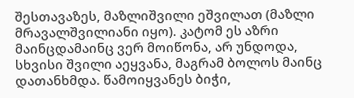შესთავაზეს, მაზლიშვილი ეშვილათ (მაზლი მრავალშვილიანი იყო). კატომ ეს აზრი მაინცდამაინც ვერ მოიწონა, არ უნდოდა, სხვისი შვილი აეყვანა, მაგრამ ბოლოს მაინც დათანხმდა. წამოიყვანეს ბიჭი,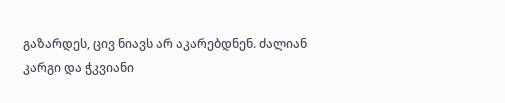გაზარდეს, ცივ ნიავს არ აკარებდნენ. ძალიან კარგი და ჭკვიანი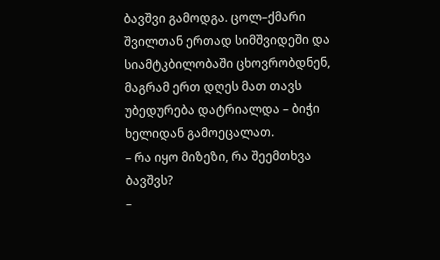ბავშვი გამოდგა. ცოლ–ქმარი შვილთან ერთად სიმშვიდეში და სიამტკბილობაში ცხოვრობდნენ, მაგრამ ერთ დღეს მათ თავს უბედურება დატრიალდა – ბიჭი ხელიდან გამოეცალათ.
– რა იყო მიზეზი, რა შეემთხვა ბავშვს?
–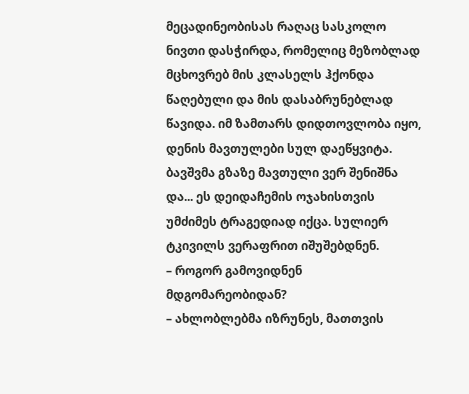მეცადინეობისას რაღაც სასკოლო ნივთი დასჭირდა, რომელიც მეზობლად მცხოვრებ მის კლასელს ჰქონდა წაღებული და მის დასაბრუნებლად წავიდა. იმ ზამთარს დიდთოვლობა იყო, დენის მავთულები სულ დაეწყვიტა. ბავშვმა გზაზე მავთული ვერ შენიშნა და... ეს დეიდაჩემის ოჯახისთვის უმძიმეს ტრაგედიად იქცა. სულიერ ტკივილს ვერაფრით იშუშებდნენ.
– როგორ გამოვიდნენ მდგომარეობიდან?
– ახლობლებმა იზრუნეს, მათთვის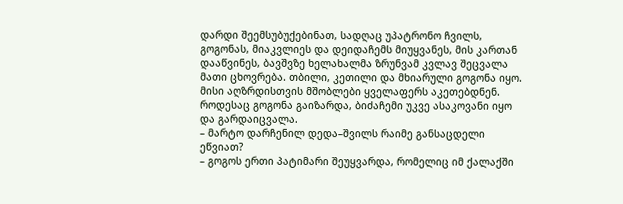დარდი შეემსუბუქებინათ, სადღაც უპატრონო ჩვილს, გოგონას, მიაკვლიეს და დეიდაჩემს მიუყვანეს, მის კართან დააწვინეს, ბავშვზე ხელახალმა ზრუნვამ კვლავ შეცვალა მათი ცხოვრება. თბილი, კეთილი და მხიარული გოგონა იყო. მისი აღზრდისთვის მშობლები ყველაფერს აკეთებდნენ. როდესაც გოგონა გაიზარდა, ბიძაჩემი უკვე ასაკოვანი იყო და გარდაიცვალა.
– მარტო დარჩენილ დედა–შვილს რაიმე განსაცდელი ეწვიათ?
– გოგოს ერთი პატიმარი შეუყვარდა, რომელიც იმ ქალაქში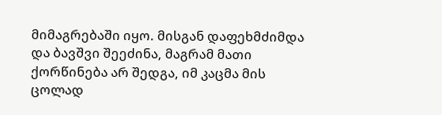მიმაგრებაში იყო. მისგან დაფეხმძიმდა და ბავშვი შეეძინა, მაგრამ მათი ქორწინება არ შედგა, იმ კაცმა მის ცოლად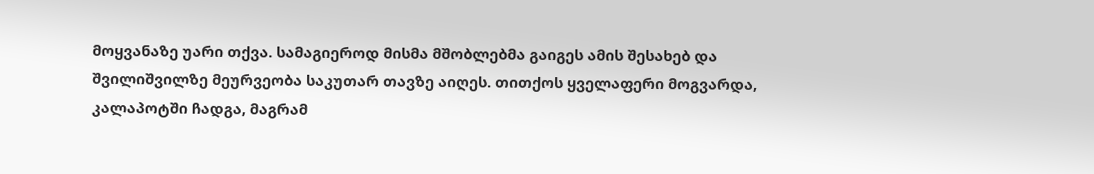მოყვანაზე უარი თქვა. სამაგიეროდ მისმა მშობლებმა გაიგეს ამის შესახებ და შვილიშვილზე მეურვეობა საკუთარ თავზე აიღეს. თითქოს ყველაფერი მოგვარდა, კალაპოტში ჩადგა, მაგრამ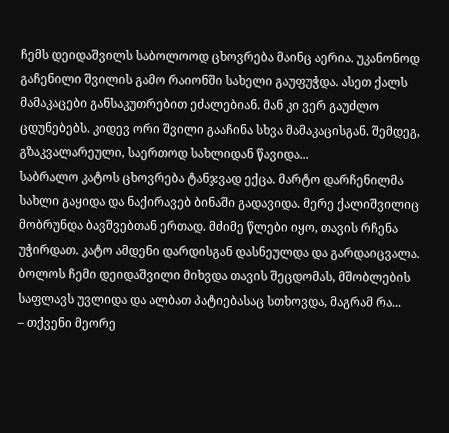ჩემს დეიდაშვილს საბოლოოდ ცხოვრება მაინც აერია. უკანონოდ გაჩენილი შვილის გამო რაიონში სახელი გაუფუჭდა. ასეთ ქალს მამაკაცები განსაკუთრებით ეძალებიან. მან კი ვერ გაუძლო ცდუნებებს. კიდევ ორი შვილი გააჩინა სხვა მამაკაცისგან. შემდეგ, გზაკვალარეული, საერთოდ სახლიდან წავიდა...
საბრალო კატოს ცხოვრება ტანჯვად ექცა. მარტო დარჩენილმა სახლი გაყიდა და ნაქირავებ ბინაში გადავიდა. მერე ქალიშვილიც მობრუნდა ბავშვებთან ერთად. მძიმე წლები იყო, თავის რჩენა უჭირდათ. კატო ამდენი დარდისგან დასნეულდა და გარდაიცვალა. ბოლოს ჩემი დეიდაშვილი მიხვდა თავის შეცდომას, მშობლების საფლავს უვლიდა და ალბათ პატიებასაც სთხოვდა, მაგრამ რა...
– თქვენი მეორე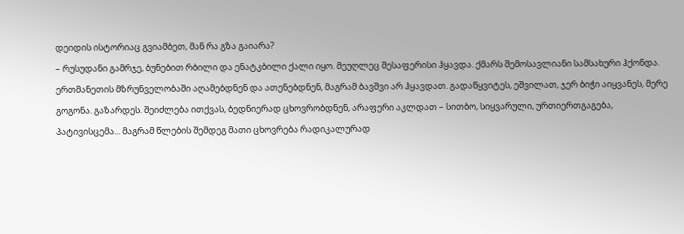დეიდის ისტორიაც გვიამბეთ, მან რა გზა გაიარა?
– რუსუდანი გამრჯე, ბუნებით რბილი და ენატკბილი ქალი იყო. მეუღლეც შესაფერისი ჰყავდა. ქმარს შემოსავლიანი სამსახური ჰქონდა. ერთმანეთის მზრუნველობაში აღამებდნენ და ათენებდნენ, მაგრამ ბავშვი არ ჰყავდათ. გადაწყვიტეს, ეშვილათ, ჯერ ბიჭი აიყვანეს, მერე გოგონა. გაზარდეს. შეიძლება ითქვას, ბედნიერად ცხოვრობდნენ, არაფერი აკლდათ – სითბო, სიყვარული, ურთიერთგაგება, პატივისცემა... მაგრამ წლების შემდეგ მათი ცხოვრება რადიკალურად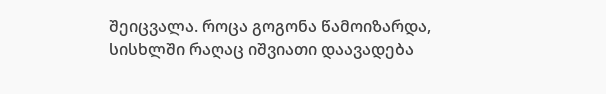შეიცვალა. როცა გოგონა წამოიზარდა, სისხლში რაღაც იშვიათი დაავადება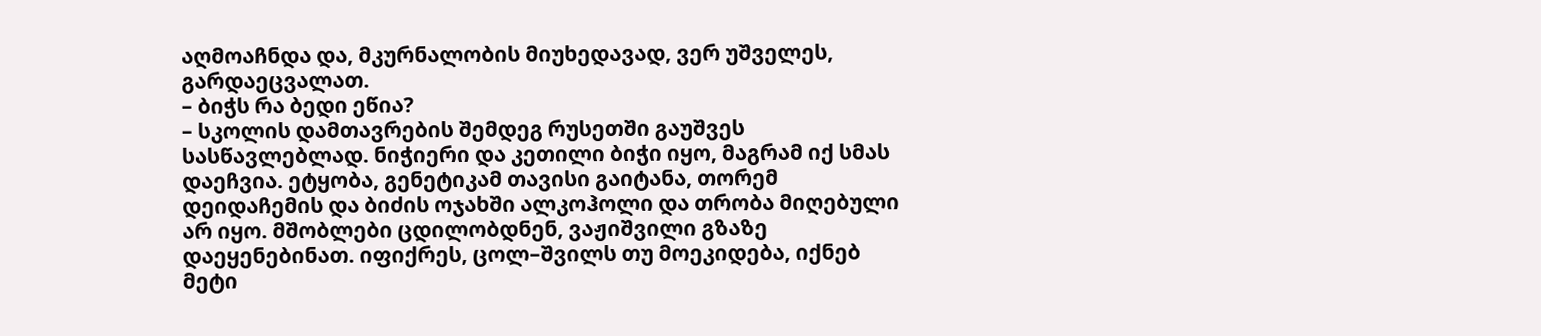აღმოაჩნდა და, მკურნალობის მიუხედავად, ვერ უშველეს, გარდაეცვალათ.
– ბიჭს რა ბედი ეწია?
– სკოლის დამთავრების შემდეგ რუსეთში გაუშვეს სასწავლებლად. ნიჭიერი და კეთილი ბიჭი იყო, მაგრამ იქ სმას დაეჩვია. ეტყობა, გენეტიკამ თავისი გაიტანა, თორემ დეიდაჩემის და ბიძის ოჯახში ალკოჰოლი და თრობა მიღებული არ იყო. მშობლები ცდილობდნენ, ვაჟიშვილი გზაზე დაეყენებინათ. იფიქრეს, ცოლ–შვილს თუ მოეკიდება, იქნებ მეტი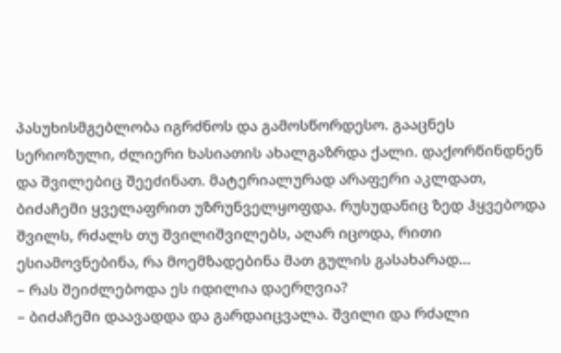პასუხისმგებლობა იგრძნოს და გამოსწორდესო. გააცნეს სერიოზული, ძლიერი ხასიათის ახალგაზრდა ქალი. დაქორწინდნენ და შვილებიც შეეძინათ. მატერიალურად არაფერი აკლდათ, ბიძაჩემი ყველაფრით უზრუნველყოფდა. რუსუდანიც ზედ ჰყვებოდა შვილს, რძალს თუ შვილიშვილებს, აღარ იცოდა, რითი ესიამოვნებინა, რა მოემზადებინა მათ გულის გასახარად...
– რას შეიძლებოდა ეს იდილია დაერღვია?
– ბიძაჩემი დაავადდა და გარდაიცვალა. შვილი და რძალი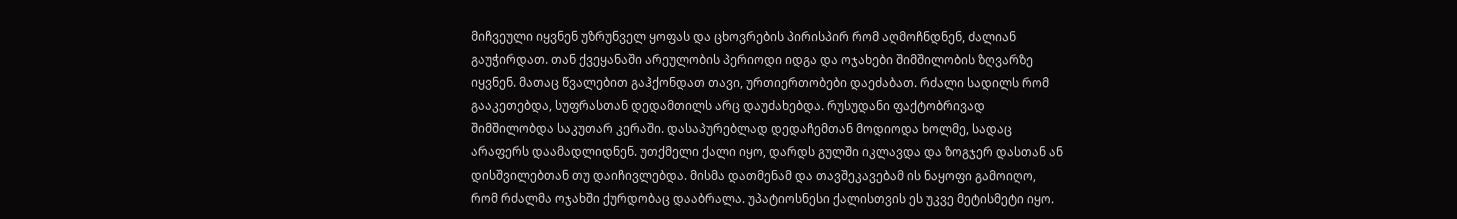მიჩვეული იყვნენ უზრუნველ ყოფას და ცხოვრების პირისპირ რომ აღმოჩნდნენ, ძალიან გაუჭირდათ. თან ქვეყანაში არეულობის პერიოდი იდგა და ოჯახები შიმშილობის ზღვარზე იყვნენ. მათაც წვალებით გაჰქონდათ თავი, ურთიერთობები დაეძაბათ. რძალი სადილს რომ გააკეთებდა, სუფრასთან დედამთილს არც დაუძახებდა. რუსუდანი ფაქტობრივად შიმშილობდა საკუთარ კერაში. დასაპურებლად დედაჩემთან მოდიოდა ხოლმე, სადაც არაფერს დაამადლიდნენ. უთქმელი ქალი იყო, დარდს გულში იკლავდა და ზოგჯერ დასთან ან დისშვილებთან თუ დაიჩივლებდა. მისმა დათმენამ და თავშეკავებამ ის ნაყოფი გამოიღო, რომ რძალმა ოჯახში ქურდობაც დააბრალა. უპატიოსნესი ქალისთვის ეს უკვე მეტისმეტი იყო.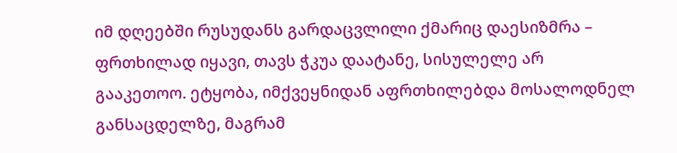იმ დღეებში რუსუდანს გარდაცვლილი ქმარიც დაესიზმრა – ფრთხილად იყავი, თავს ჭკუა დაატანე, სისულელე არ გააკეთოო. ეტყობა, იმქვეყნიდან აფრთხილებდა მოსალოდნელ განსაცდელზე, მაგრამ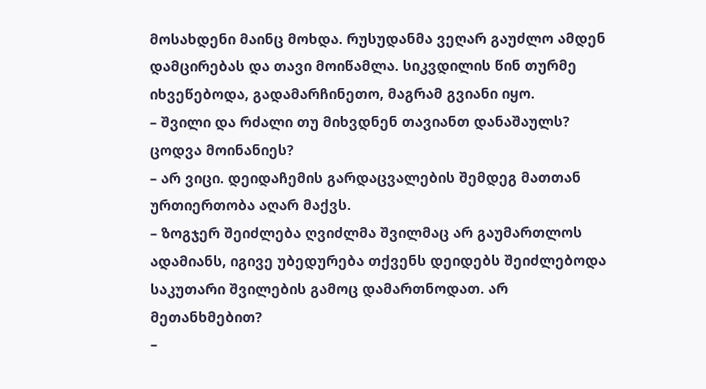მოსახდენი მაინც მოხდა. რუსუდანმა ვეღარ გაუძლო ამდენ დამცირებას და თავი მოიწამლა. სიკვდილის წინ თურმე იხვეწებოდა, გადამარჩინეთო, მაგრამ გვიანი იყო.
– შვილი და რძალი თუ მიხვდნენ თავიანთ დანაშაულს? ცოდვა მოინანიეს?
– არ ვიცი. დეიდაჩემის გარდაცვალების შემდეგ მათთან ურთიერთობა აღარ მაქვს.
– ზოგჯერ შეიძლება ღვიძლმა შვილმაც არ გაუმართლოს ადამიანს, იგივე უბედურება თქვენს დეიდებს შეიძლებოდა საკუთარი შვილების გამოც დამართნოდათ. არ მეთანხმებით?
–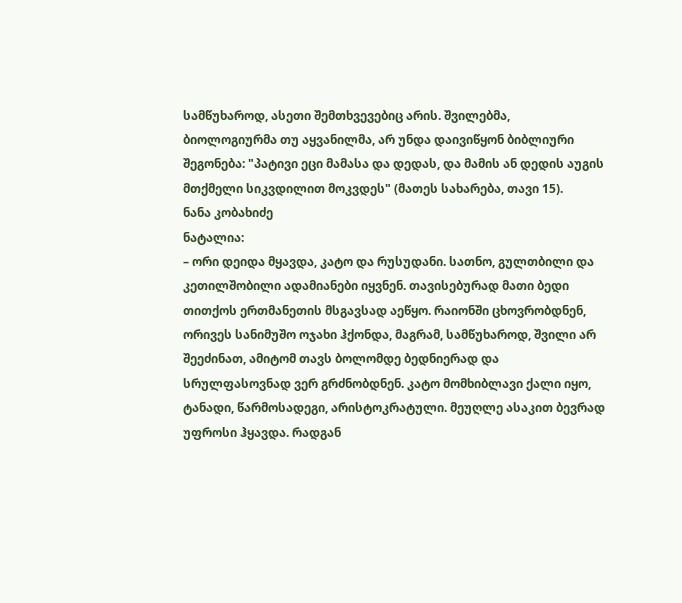სამწუხაროდ, ასეთი შემთხვევებიც არის. შვილებმა, ბიოლოგიურმა თუ აყვანილმა, არ უნდა დაივიწყონ ბიბლიური შეგონება: "პატივი ეცი მამასა და დედას, და მამის ან დედის აუგის მთქმელი სიკვდილით მოკვდეს" (მათეს სახარება, თავი 15).
ნანა კობახიძე
ნატალია:
– ორი დეიდა მყავდა, კატო და რუსუდანი. სათნო, გულთბილი და კეთილშობილი ადამიანები იყვნენ. თავისებურად მათი ბედი თითქოს ერთმანეთის მსგავსად აეწყო. რაიონში ცხოვრობდნენ, ორივეს სანიმუშო ოჯახი ჰქონდა, მაგრამ, სამწუხაროდ, შვილი არ შეეძინათ, ამიტომ თავს ბოლომდე ბედნიერად და სრულფასოვნად ვერ გრძნობდნენ. კატო მომხიბლავი ქალი იყო, ტანადი, წარმოსადეგი, არისტოკრატული. მეუღლე ასაკით ბევრად უფროსი ჰყავდა. რადგან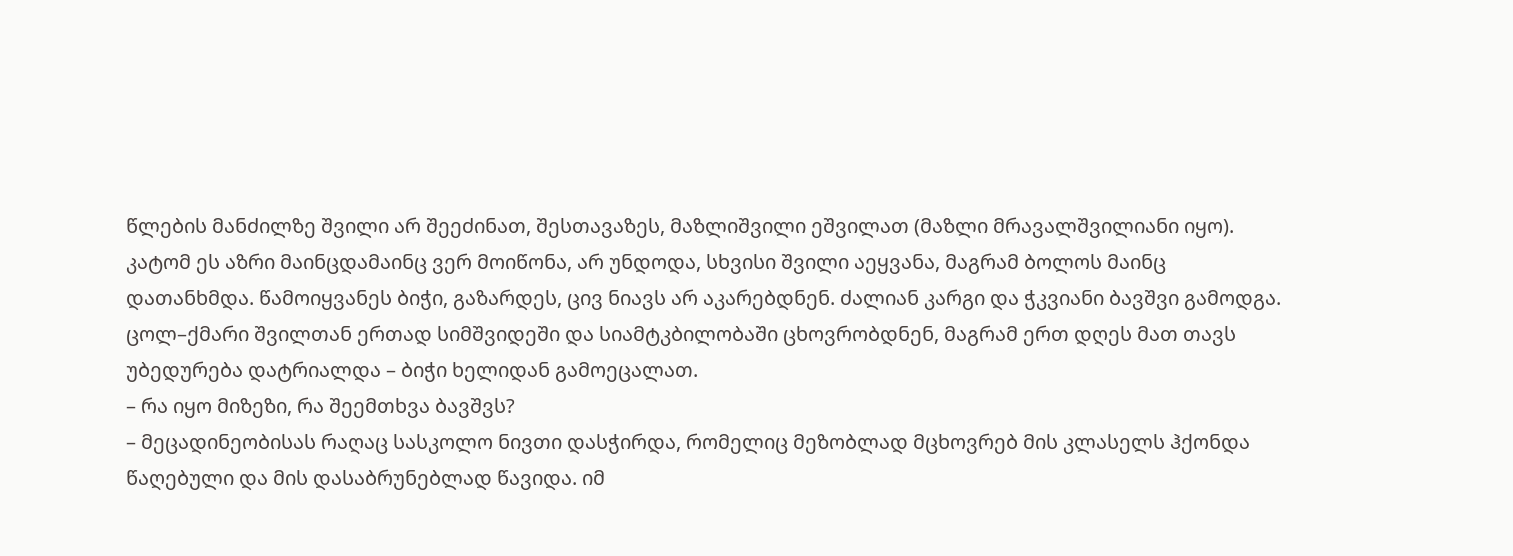წლების მანძილზე შვილი არ შეეძინათ, შესთავაზეს, მაზლიშვილი ეშვილათ (მაზლი მრავალშვილიანი იყო). კატომ ეს აზრი მაინცდამაინც ვერ მოიწონა, არ უნდოდა, სხვისი შვილი აეყვანა, მაგრამ ბოლოს მაინც დათანხმდა. წამოიყვანეს ბიჭი, გაზარდეს, ცივ ნიავს არ აკარებდნენ. ძალიან კარგი და ჭკვიანი ბავშვი გამოდგა. ცოლ–ქმარი შვილთან ერთად სიმშვიდეში და სიამტკბილობაში ცხოვრობდნენ, მაგრამ ერთ დღეს მათ თავს უბედურება დატრიალდა – ბიჭი ხელიდან გამოეცალათ.
– რა იყო მიზეზი, რა შეემთხვა ბავშვს?
– მეცადინეობისას რაღაც სასკოლო ნივთი დასჭირდა, რომელიც მეზობლად მცხოვრებ მის კლასელს ჰქონდა წაღებული და მის დასაბრუნებლად წავიდა. იმ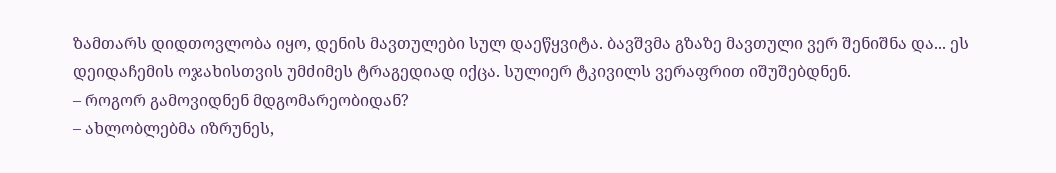ზამთარს დიდთოვლობა იყო, დენის მავთულები სულ დაეწყვიტა. ბავშვმა გზაზე მავთული ვერ შენიშნა და... ეს დეიდაჩემის ოჯახისთვის უმძიმეს ტრაგედიად იქცა. სულიერ ტკივილს ვერაფრით იშუშებდნენ.
– როგორ გამოვიდნენ მდგომარეობიდან?
– ახლობლებმა იზრუნეს,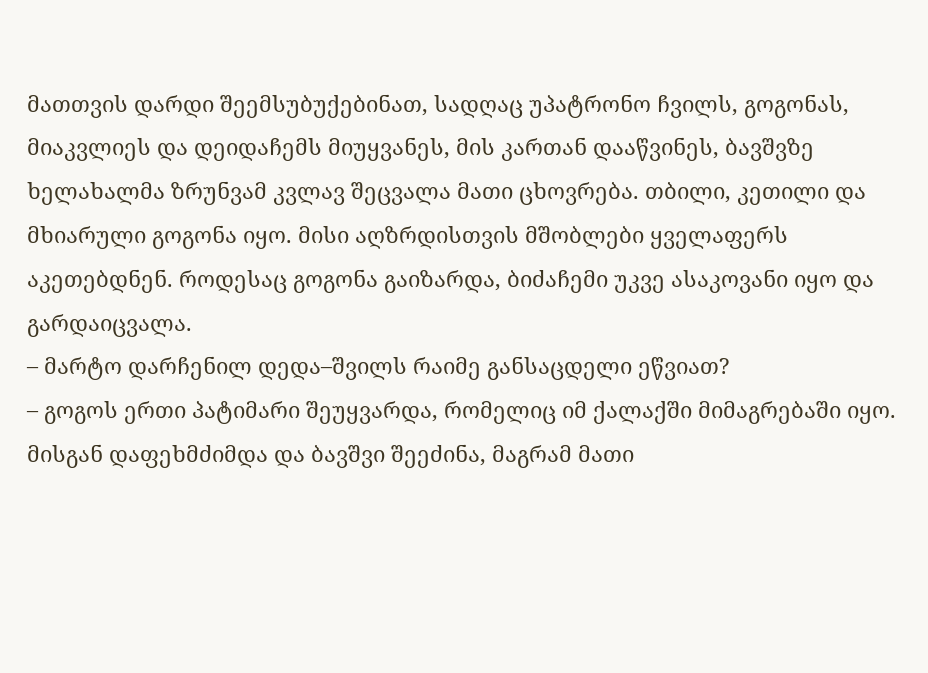მათთვის დარდი შეემსუბუქებინათ, სადღაც უპატრონო ჩვილს, გოგონას, მიაკვლიეს და დეიდაჩემს მიუყვანეს, მის კართან დააწვინეს, ბავშვზე ხელახალმა ზრუნვამ კვლავ შეცვალა მათი ცხოვრება. თბილი, კეთილი და მხიარული გოგონა იყო. მისი აღზრდისთვის მშობლები ყველაფერს აკეთებდნენ. როდესაც გოგონა გაიზარდა, ბიძაჩემი უკვე ასაკოვანი იყო და გარდაიცვალა.
– მარტო დარჩენილ დედა–შვილს რაიმე განსაცდელი ეწვიათ?
– გოგოს ერთი პატიმარი შეუყვარდა, რომელიც იმ ქალაქში მიმაგრებაში იყო. მისგან დაფეხმძიმდა და ბავშვი შეეძინა, მაგრამ მათი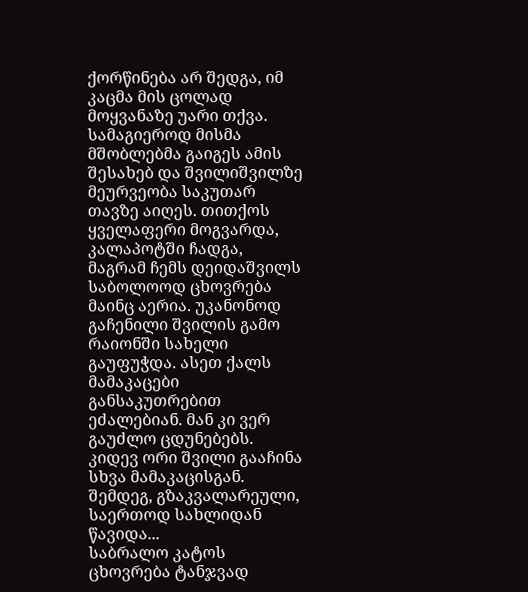ქორწინება არ შედგა, იმ კაცმა მის ცოლად მოყვანაზე უარი თქვა. სამაგიეროდ მისმა მშობლებმა გაიგეს ამის შესახებ და შვილიშვილზე მეურვეობა საკუთარ თავზე აიღეს. თითქოს ყველაფერი მოგვარდა, კალაპოტში ჩადგა, მაგრამ ჩემს დეიდაშვილს საბოლოოდ ცხოვრება მაინც აერია. უკანონოდ გაჩენილი შვილის გამო რაიონში სახელი გაუფუჭდა. ასეთ ქალს მამაკაცები განსაკუთრებით ეძალებიან. მან კი ვერ გაუძლო ცდუნებებს. კიდევ ორი შვილი გააჩინა სხვა მამაკაცისგან. შემდეგ, გზაკვალარეული, საერთოდ სახლიდან წავიდა...
საბრალო კატოს ცხოვრება ტანჯვად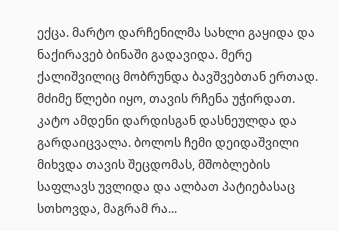ექცა. მარტო დარჩენილმა სახლი გაყიდა და ნაქირავებ ბინაში გადავიდა. მერე ქალიშვილიც მობრუნდა ბავშვებთან ერთად. მძიმე წლები იყო, თავის რჩენა უჭირდათ. კატო ამდენი დარდისგან დასნეულდა და გარდაიცვალა. ბოლოს ჩემი დეიდაშვილი მიხვდა თავის შეცდომას, მშობლების საფლავს უვლიდა და ალბათ პატიებასაც სთხოვდა, მაგრამ რა...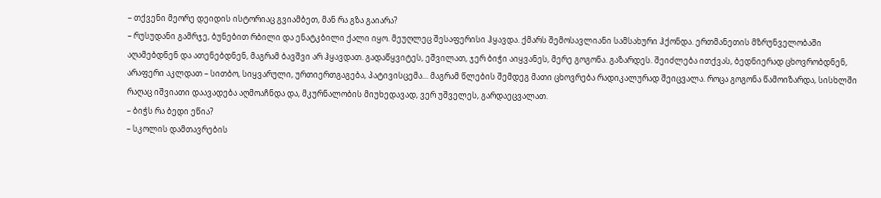– თქვენი მეორე დეიდის ისტორიაც გვიამბეთ, მან რა გზა გაიარა?
– რუსუდანი გამრჯე, ბუნებით რბილი და ენატკბილი ქალი იყო. მეუღლეც შესაფერისი ჰყავდა. ქმარს შემოსავლიანი სამსახური ჰქონდა. ერთმანეთის მზრუნველობაში აღამებდნენ და ათენებდნენ, მაგრამ ბავშვი არ ჰყავდათ. გადაწყვიტეს, ეშვილათ, ჯერ ბიჭი აიყვანეს, მერე გოგონა. გაზარდეს. შეიძლება ითქვას, ბედნიერად ცხოვრობდნენ, არაფერი აკლდათ – სითბო, სიყვარული, ურთიერთგაგება, პატივისცემა... მაგრამ წლების შემდეგ მათი ცხოვრება რადიკალურად შეიცვალა. როცა გოგონა წამოიზარდა, სისხლში რაღაც იშვიათი დაავადება აღმოაჩნდა და, მკურნალობის მიუხედავად, ვერ უშველეს, გარდაეცვალათ.
– ბიჭს რა ბედი ეწია?
– სკოლის დამთავრების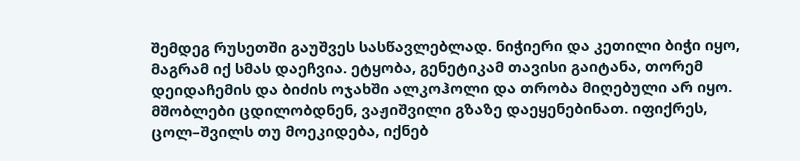შემდეგ რუსეთში გაუშვეს სასწავლებლად. ნიჭიერი და კეთილი ბიჭი იყო, მაგრამ იქ სმას დაეჩვია. ეტყობა, გენეტიკამ თავისი გაიტანა, თორემ დეიდაჩემის და ბიძის ოჯახში ალკოჰოლი და თრობა მიღებული არ იყო. მშობლები ცდილობდნენ, ვაჟიშვილი გზაზე დაეყენებინათ. იფიქრეს, ცოლ–შვილს თუ მოეკიდება, იქნებ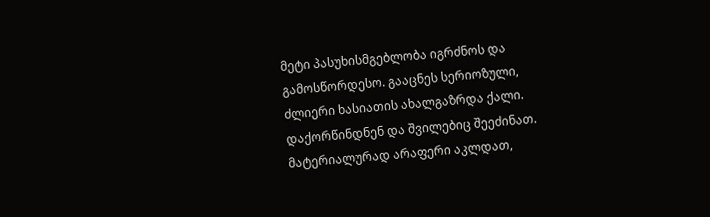მეტი პასუხისმგებლობა იგრძნოს და გამოსწორდესო. გააცნეს სერიოზული, ძლიერი ხასიათის ახალგაზრდა ქალი. დაქორწინდნენ და შვილებიც შეეძინათ. მატერიალურად არაფერი აკლდათ,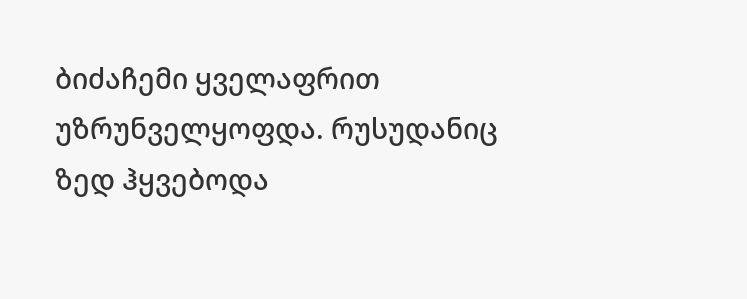ბიძაჩემი ყველაფრით უზრუნველყოფდა. რუსუდანიც ზედ ჰყვებოდა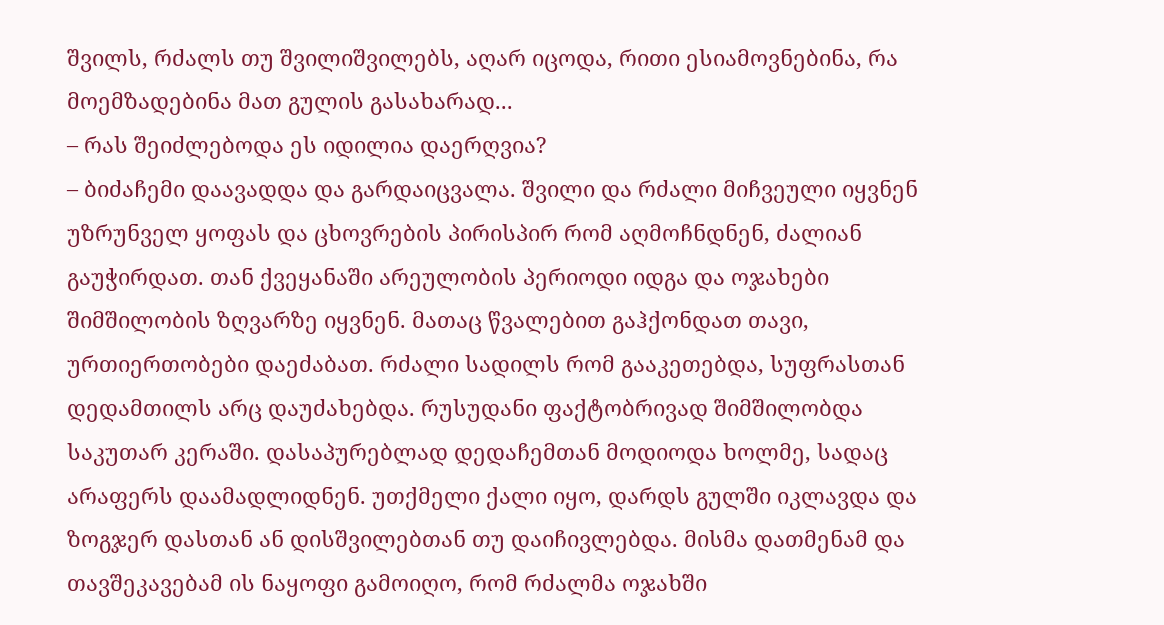შვილს, რძალს თუ შვილიშვილებს, აღარ იცოდა, რითი ესიამოვნებინა, რა მოემზადებინა მათ გულის გასახარად...
– რას შეიძლებოდა ეს იდილია დაერღვია?
– ბიძაჩემი დაავადდა და გარდაიცვალა. შვილი და რძალი მიჩვეული იყვნენ უზრუნველ ყოფას და ცხოვრების პირისპირ რომ აღმოჩნდნენ, ძალიან გაუჭირდათ. თან ქვეყანაში არეულობის პერიოდი იდგა და ოჯახები შიმშილობის ზღვარზე იყვნენ. მათაც წვალებით გაჰქონდათ თავი, ურთიერთობები დაეძაბათ. რძალი სადილს რომ გააკეთებდა, სუფრასთან დედამთილს არც დაუძახებდა. რუსუდანი ფაქტობრივად შიმშილობდა საკუთარ კერაში. დასაპურებლად დედაჩემთან მოდიოდა ხოლმე, სადაც არაფერს დაამადლიდნენ. უთქმელი ქალი იყო, დარდს გულში იკლავდა და ზოგჯერ დასთან ან დისშვილებთან თუ დაიჩივლებდა. მისმა დათმენამ და თავშეკავებამ ის ნაყოფი გამოიღო, რომ რძალმა ოჯახში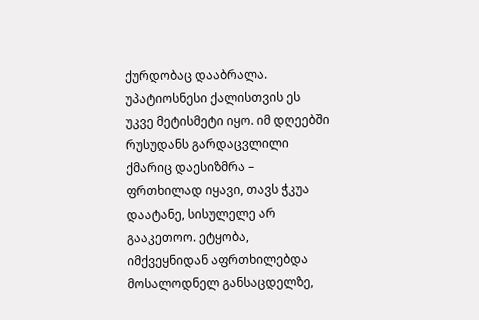ქურდობაც დააბრალა. უპატიოსნესი ქალისთვის ეს უკვე მეტისმეტი იყო. იმ დღეებში რუსუდანს გარდაცვლილი ქმარიც დაესიზმრა – ფრთხილად იყავი, თავს ჭკუა დაატანე, სისულელე არ გააკეთოო. ეტყობა, იმქვეყნიდან აფრთხილებდა მოსალოდნელ განსაცდელზე,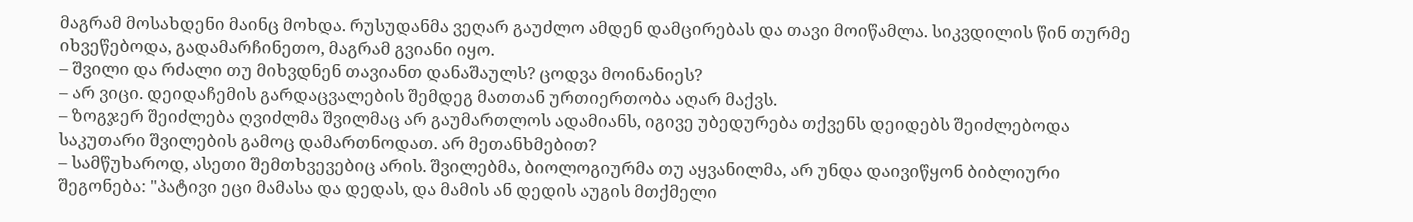მაგრამ მოსახდენი მაინც მოხდა. რუსუდანმა ვეღარ გაუძლო ამდენ დამცირებას და თავი მოიწამლა. სიკვდილის წინ თურმე იხვეწებოდა, გადამარჩინეთო, მაგრამ გვიანი იყო.
– შვილი და რძალი თუ მიხვდნენ თავიანთ დანაშაულს? ცოდვა მოინანიეს?
– არ ვიცი. დეიდაჩემის გარდაცვალების შემდეგ მათთან ურთიერთობა აღარ მაქვს.
– ზოგჯერ შეიძლება ღვიძლმა შვილმაც არ გაუმართლოს ადამიანს, იგივე უბედურება თქვენს დეიდებს შეიძლებოდა საკუთარი შვილების გამოც დამართნოდათ. არ მეთანხმებით?
– სამწუხაროდ, ასეთი შემთხვევებიც არის. შვილებმა, ბიოლოგიურმა თუ აყვანილმა, არ უნდა დაივიწყონ ბიბლიური შეგონება: "პატივი ეცი მამასა და დედას, და მამის ან დედის აუგის მთქმელი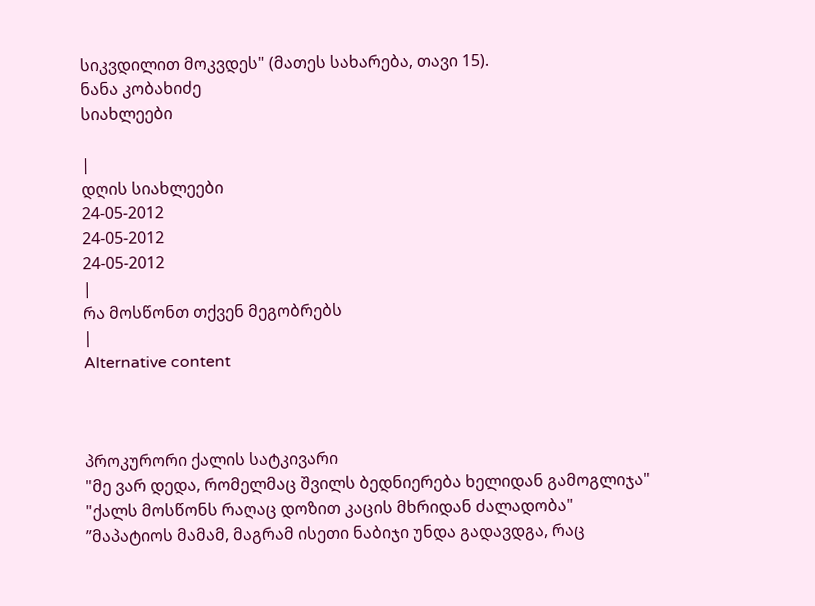სიკვდილით მოკვდეს" (მათეს სახარება, თავი 15).
ნანა კობახიძე
სიახლეები

|
დღის სიახლეები
24-05-2012
24-05-2012
24-05-2012
|
რა მოსწონთ თქვენ მეგობრებს
|
Alternative content



პროკურორი ქალის სატკივარი
"მე ვარ დედა, რომელმაც შვილს ბედნიერება ხელიდან გამოგლიჯა"
"ქალს მოსწონს რაღაც დოზით კაცის მხრიდან ძალადობა"
”მაპატიოს მამამ, მაგრამ ისეთი ნაბიჯი უნდა გადავდგა, რაც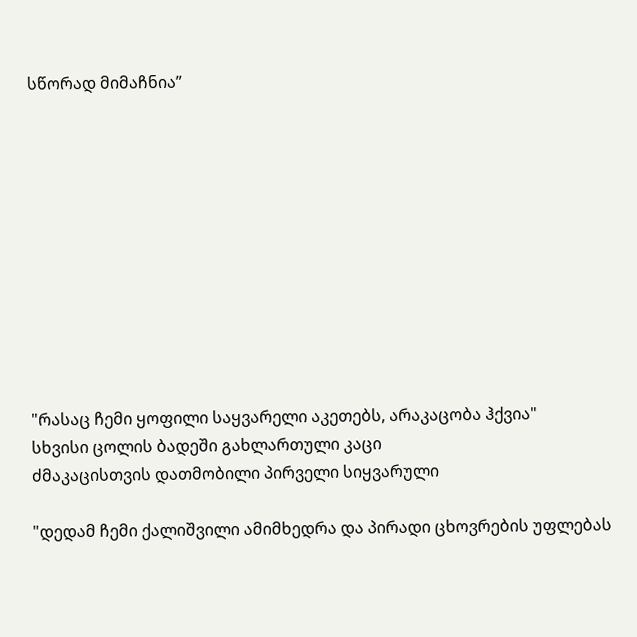სწორად მიმაჩნია”











"რასაც ჩემი ყოფილი საყვარელი აკეთებს, არაკაცობა ჰქვია"
სხვისი ცოლის ბადეში გახლართული კაცი
ძმაკაცისთვის დათმობილი პირველი სიყვარული

"დედამ ჩემი ქალიშვილი ამიმხედრა და პირადი ცხოვრების უფლებას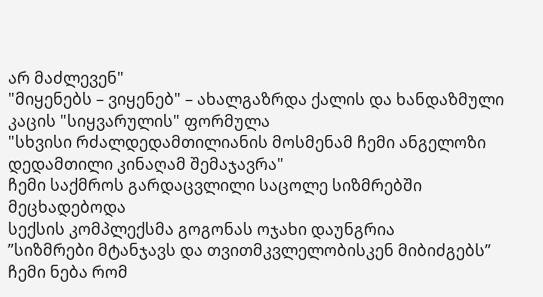არ მაძლევენ"
"მიყენებს – ვიყენებ" – ახალგაზრდა ქალის და ხანდაზმული კაცის "სიყვარულის" ფორმულა
"სხვისი რძალდედამთილიანის მოსმენამ ჩემი ანგელოზი დედამთილი კინაღამ შემაჯავრა"
ჩემი საქმროს გარდაცვლილი საცოლე სიზმრებში მეცხადებოდა
სექსის კომპლექსმა გოგონას ოჯახი დაუნგრია
”სიზმრები მტანჯავს და თვითმკვლელობისკენ მიბიძგებს”
ჩემი ნება რომ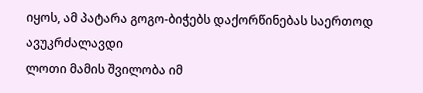იყოს, ამ პატარა გოგო-ბიჭებს დაქორწინებას საერთოდ ავუკრძალავდი
ლოთი მამის შვილობა იმ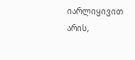იარლიყივით არის,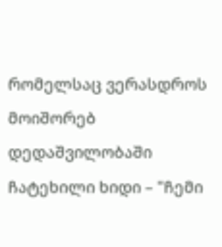რომელსაც ვერასდროს მოიშორებ
დედაშვილობაში ჩატეხილი ხიდი – "ჩემი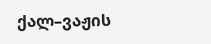ქალ–ვაჟის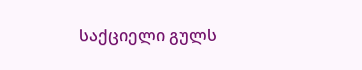საქციელი გულს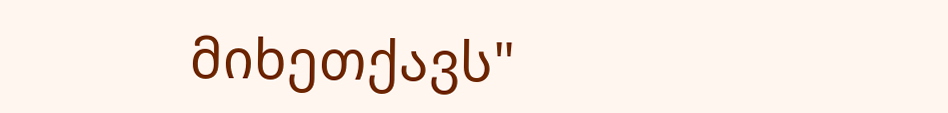მიხეთქავს"